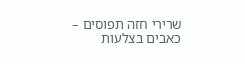שרירי חזה תפוסים – כאבים בצלעות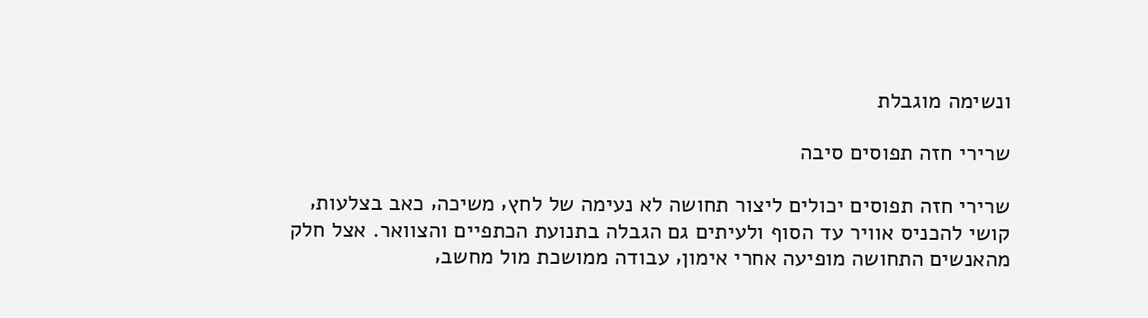ונשימה מוגבלת

שרירי חזה תפוסים סיבה

שרירי חזה תפוסים יכולים ליצור תחושה לא נעימה של לחץ‚ משיכה‚ כאב בצלעות‚ קושי להכניס אוויר עד הסוף ולעיתים גם הגבלה בתנועת הכתפיים והצוואר. אצל חלק מהאנשים התחושה מופיעה אחרי אימון‚ עבודה ממושכת מול מחשב‚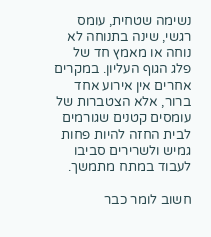נשימה שטחית‚ עומס רגשי‚ שינה בתנוחה לא נוחה או מאמץ חד של פלג הגוף העליון. במקרים אחרים אין אירוע אחד ברור‚ אלא הצטברות של עומסים קטנים שגורמים לבית החזה להיות פחות גמיש ולשרירים סביבו לעבוד במתח מתמשך.

חשוב לומר כבר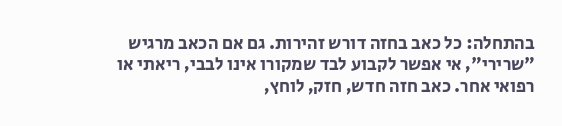בהתחלה: כל כאב בחזה דורש זהירות. גם אם הכאב מרגיש "שרירי"‚ אי אפשר לקבוע לבד שמקורו אינו לבבי‚ ריאתי או רפואי אחר. כאב חזה חדש‚ חזק‚ לוחץ‚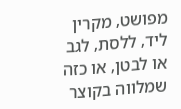מפושט‚ מקרין ליד‚ ללסת‚ לגב או לבטן‚ או כזה שמלווה בקוצר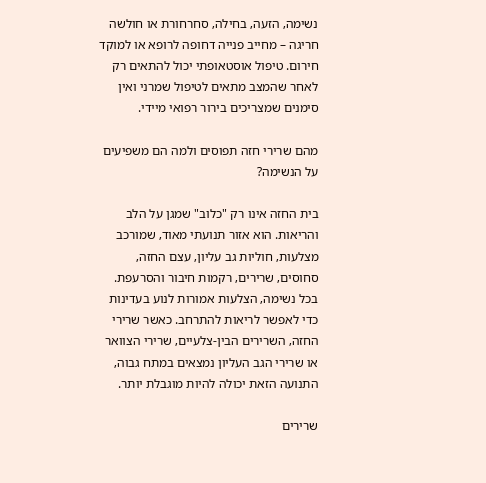נשימה‚ הזעה‚ בחילה‚ סחרחורת או חולשה חריגה – מחייב פנייה דחופה לרופא או למוקד חירום. טיפול אוסטאופתי יכול להתאים רק לאחר שהמצב מתאים לטיפול שמרני ואין סימנים שמצריכים בירור רפואי מיידי.

מהם שרירי חזה תפוסים ולמה הם משפיעים על הנשימה?

בית החזה אינו רק "כלוב" שמגן על הלב והריאות. הוא אזור תנועתי מאוד‚ שמורכב מצלעות‚ חוליות גב עליון‚ עצם החזה‚ סחוסים‚ שרירים‚ רקמות חיבור והסרעפת. בכל נשימה‚ הצלעות אמורות לנוע בעדינות כדי לאפשר לריאות להתרחב. כאשר שרירי החזה‚ השרירים הבין-צלעיים‚ שרירי הצוואר או שרירי הגב העליון נמצאים במתח גבוה‚ התנועה הזאת יכולה להיות מוגבלת יותר.

שרירים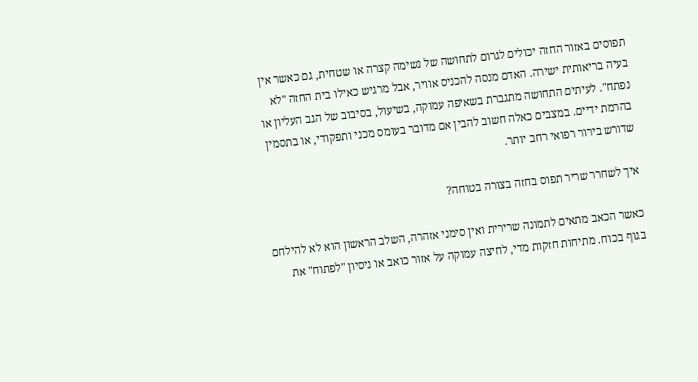תפוסים באזור החזה יכולים לגרום לתחושה של נשימה קצרה או שטחית‚ גם כאשר אין בעיה בריאותית ישירה. האדם מנסה להכניס אוויר‚ אבל מרגיש כאילו בית החזה "לא נפתח". לעיתים התחושה מתגברת בשאיפה עמוקה‚ בשיעול‚ בסיבוב של הגב העליון או בהרמת ידיים. במצבים כאלה חשוב להבין אם מדובר בעומס מכני ותפקודי‚ או בתסמין שדורש בירור רפואי רחב יותר.

איך לשחרר שריר תפוס בחזה בצורה בטוחה?

כאשר הכאב מתאים לתמונה שרירית ואין סימני אזהרה‚ השלב הראשון הוא לא להילחם בגוף בכוח. מתיחות חזקות מדי‚ לחיצה עמוקה על אזור כואב או ניסיון "לפתוח" את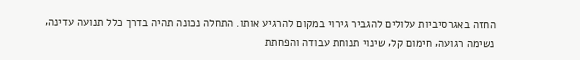החזה באגרסיביות עלולים להגביר גירוי במקום להרגיע אותו. התחלה נכונה תהיה בדרך כלל תנועה עדינה‚ נשימה רגועה‚ חימום קל‚ שינוי תנוחת עבודה והפחתת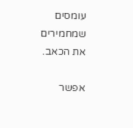עומסים שמחמירים את הכאב.

אפשר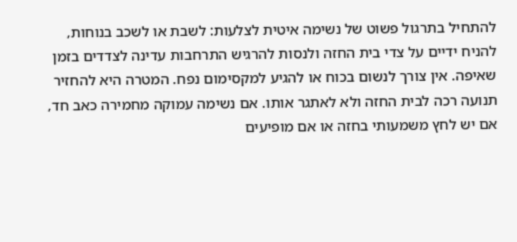להתחיל בתרגול פשוט של נשימה איטית לצלעות: לשבת או לשכב בנוחות‚ להניח ידיים על צדי בית החזה ולנסות להרגיש התרחבות עדינה לצדדים בזמן שאיפה. אין צורך לנשום בכוח או להגיע למקסימום נפח. המטרה היא להחזיר תנועה רכה לבית החזה ולא לאתגר אותו. אם נשימה עמוקה מחמירה כאב חד‚ אם יש לחץ משמעותי בחזה או אם מופיעים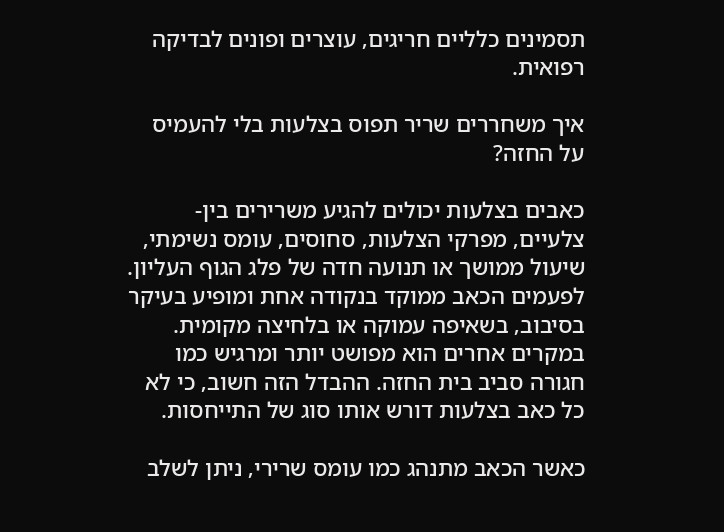תסמינים כלליים חריגים‚ עוצרים ופונים לבדיקה רפואית.

איך משחררים שריר תפוס בצלעות בלי להעמיס על החזה?

כאבים בצלעות יכולים להגיע משרירים בין-צלעיים‚ מפרקי הצלעות‚ סחוסים‚ עומס נשימתי‚ שיעול ממושך או תנועה חדה של פלג הגוף העליון. לפעמים הכאב ממוקד בנקודה אחת ומופיע בעיקר בסיבוב‚ בשאיפה עמוקה או בלחיצה מקומית. במקרים אחרים הוא מפושט יותר ומרגיש כמו חגורה סביב בית החזה. ההבדל הזה חשוב‚ כי לא כל כאב בצלעות דורש אותו סוג של התייחסות.

כאשר הכאב מתנהג כמו עומס שרירי‚ ניתן לשלב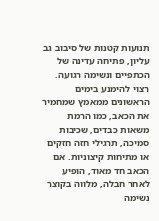תנועות קטנות של סיבוב גב עליון‚ פתיחה עדינה של הכתפיים ונשימה רגועה. רצוי להימנע בימים הראשונים ממאמץ שמחמיר את הכאב‚ כמו הרמת משאות כבדים‚ שכיבות סמיכה‚ תרגילי חזה חזקים או מתיחות קיצוניות. אם הכאב חד מאוד‚ הופיע לאחר חבלה‚ מלווה בקוצר נשימה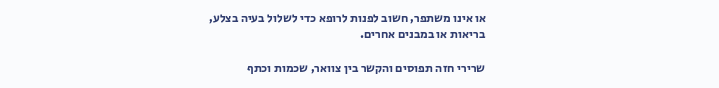או אינו משתפר‚ חשוב לפנות לרופא כדי לשלול בעיה בצלע‚ בריאות או במבנים אחרים.

שרירי חזה תפוסים והקשר בין צוואר‚ שכמות וכתף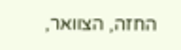החזה‚ הצוואר‚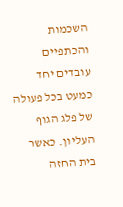השכמות והכתפיים עובדים יחד כמעט בכל פעולה של פלג הגוף העליון. כאשר בית החזה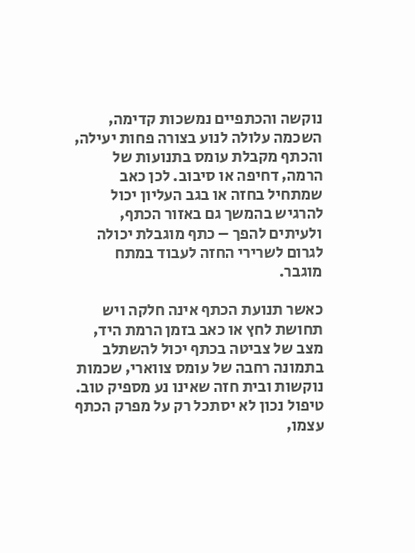נוקשה והכתפיים נמשכות קדימה‚ השכמה עלולה לנוע בצורה פחות יעילה‚ והכתף מקבלת עומס בתנועות של הרמה‚ דחיפה או סיבוב. לכן כאב שמתחיל בחזה או בגב העליון יכול להרגיש בהמשך גם באזור הכתף‚ ולעיתים להפך – כתף מוגבלת יכולה לגרום לשרירי החזה לעבוד במתח מוגבר.

כאשר תנועת הכתף אינה חלקה ויש תחושת לחץ או כאב בזמן הרמת היד‚ מצב של צביטה בכתף יכול להשתלב בתמונה רחבה של עומס צווארי‚ שכמות נוקשות ובית חזה שאינו נע מספיק טוב. טיפול נכון לא יסתכל רק על מפרק הכתף עצמו‚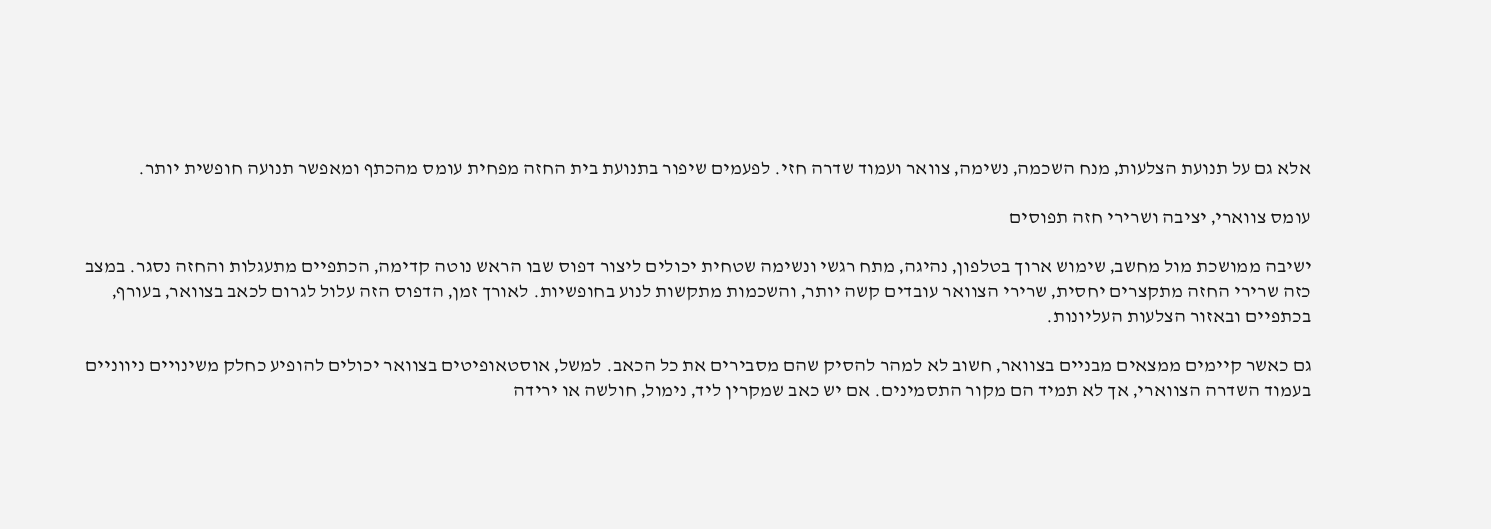אלא גם על תנועת הצלעות‚ מנח השכמה‚ נשימה‚ צוואר ועמוד שדרה חזי. לפעמים שיפור בתנועת בית החזה מפחית עומס מהכתף ומאפשר תנועה חופשית יותר.

עומס צווארי‚ יציבה ושרירי חזה תפוסים

ישיבה ממושכת מול מחשב‚ שימוש ארוך בטלפון‚ נהיגה‚ מתח רגשי ונשימה שטחית יכולים ליצור דפוס שבו הראש נוטה קדימה‚ הכתפיים מתעגלות והחזה נסגר. במצב כזה שרירי החזה מתקצרים יחסית‚ שרירי הצוואר עובדים קשה יותר‚ והשכמות מתקשות לנוע בחופשיות. לאורך זמן‚ הדפוס הזה עלול לגרום לכאב בצוואר‚ בעורף‚ בכתפיים ובאזור הצלעות העליונות.

גם כאשר קיימים ממצאים מבניים בצוואר‚ חשוב לא למהר להסיק שהם מסבירים את כל הכאב. למשל‚ אוסטאופיטים בצוואר יכולים להופיע כחלק משינויים ניווניים בעמוד השדרה הצווארי‚ אך לא תמיד הם מקור התסמינים. אם יש כאב שמקרין ליד‚ נימול‚ חולשה או ירידה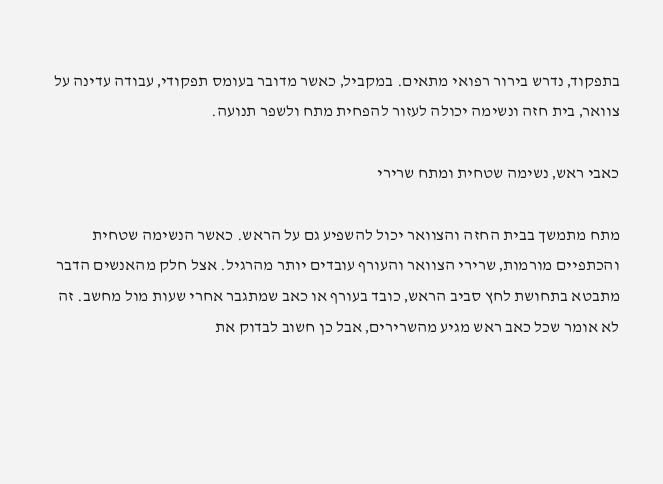בתפקוד‚ נדרש בירור רפואי מתאים. במקביל‚ כאשר מדובר בעומס תפקודי‚ עבודה עדינה על צוואר‚ בית חזה ונשימה יכולה לעזור להפחית מתח ולשפר תנועה.

כאבי ראש‚ נשימה שטחית ומתח שרירי

מתח מתמשך בבית החזה והצוואר יכול להשפיע גם על הראש. כאשר הנשימה שטחית והכתפיים מורמות‚ שרירי הצוואר והעורף עובדים יותר מהרגיל. אצל חלק מהאנשים הדבר מתבטא בתחושת לחץ סביב הראש‚ כובד בעורף או כאב שמתגבר אחרי שעות מול מחשב. זה לא אומר שכל כאב ראש מגיע מהשרירים‚ אבל כן חשוב לבדוק את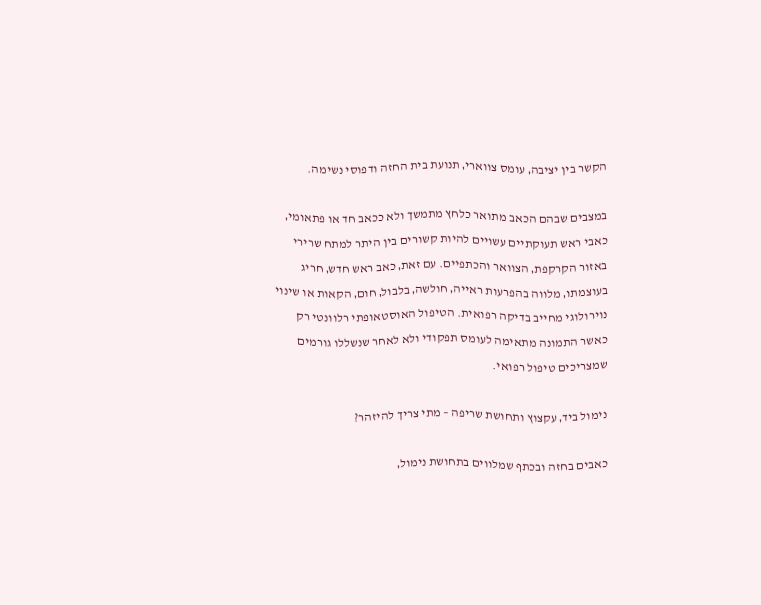הקשר בין יציבה‚ עומס צווארי‚ תנועת בית החזה ודפוסי נשימה.

במצבים שבהם הכאב מתואר כלחץ מתמשך ולא ככאב חד או פתאומי‚ כאבי ראש תעוקתיים עשויים להיות קשורים בין היתר למתח שרירי באזור הקרקפת‚ הצוואר והכתפיים. עם זאת‚ כאב ראש חדש‚ חריג בעוצמתו‚ מלווה בהפרעות ראייה‚ חולשה‚ בלבול‚ חום‚ הקאות או שינוי נוירולוגי מחייב בדיקה רפואית. הטיפול האוסטאופתי רלוונטי רק כאשר התמונה מתאימה לעומס תפקודי ולא לאחר שנשללו גורמים שמצריכים טיפול רפואי.

נימול ביד‚ עקצוץ ותחושת שריפה – מתי צריך להיזהר?

כאבים בחזה ובכתף שמלווים בתחושת נימול‚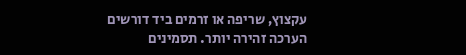עקצוץ‚ שריפה או זרמים ביד דורשים הערכה זהירה יותר. תסמינים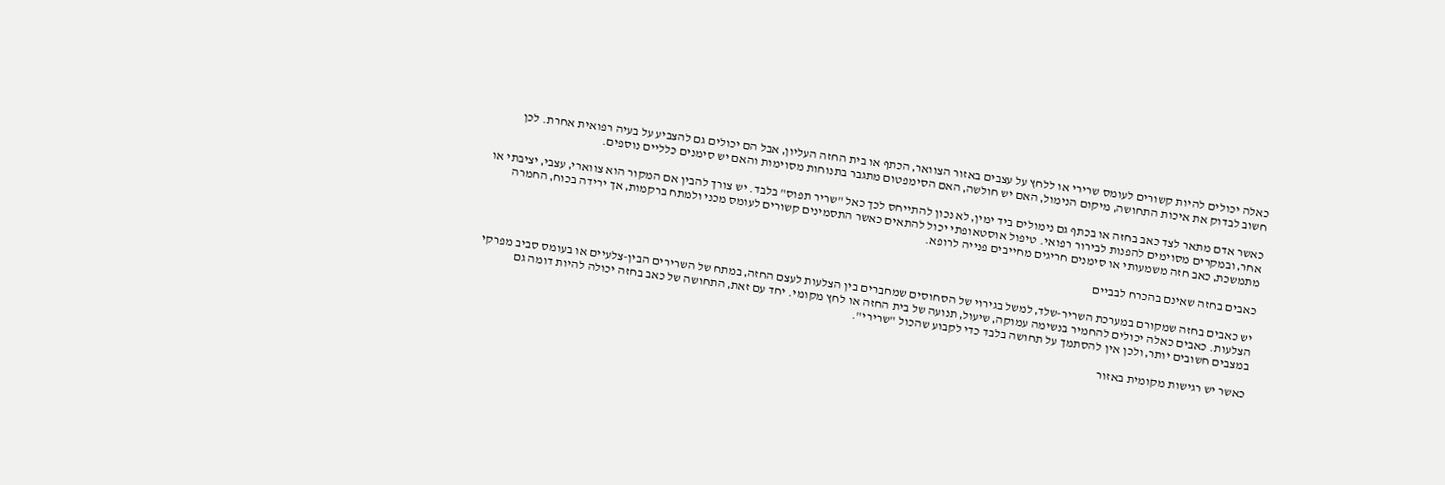כאלה יכולים להיות קשורים לעומס שרירי או ללחץ על עצבים באזור הצוואר‚ הכתף או בית החזה העליון‚ אבל הם יכולים גם להצביע על בעיה רפואית אחרת. לכן חשוב לבדוק את איכות התחושה‚ מיקום הנימול‚ האם יש חולשה‚ האם הסימפטום מתגבר בתנוחות מסוימות והאם יש סימנים כלליים נוספים.

כאשר אדם מתאר לצד כאב בחזה או בכתף גם נימולים ביד ימין‚ לא נכון להתייחס לכך כאל "שריר תפוס" בלבד. יש צורך להבין אם המקור הוא צווארי‚ עצבי‚ יציבתי או אחר‚ ובמקרים מסוימים להפנות לבירור רפואי. טיפול אוסטאופתי יכול להתאים כאשר התסמינים קשורים לעומס מכני ולמתח ברקמות‚ אך ירידה בכוח‚ החמרה מתמשכת‚ כאב חזה משמעותי או סימנים חריגים מחייבים פנייה לרופא.

כאבים בחזה שאינם בהכרח לבביים

יש כאבים בחזה שמקורם במערכת השריר-שלד‚ למשל בגירוי של הסחוסים שמחברים בין הצלעות לעצם החזה‚ במתח של השרירים הבין-צלעיים או בעומס סביב מפרקי הצלעות. כאבים כאלה יכולים להחמיר בנשימה עמוקה‚ שיעול‚ תנועה של בית החזה או לחץ מקומי. יחד עם זאת‚ התחושה של כאב בחזה יכולה להיות דומה גם במצבים חשובים יותר‚ ולכן אין להסתמך על תחושה בלבד כדי לקבוע שהכול "שרירי".

כאשר יש רגישות מקומית באזור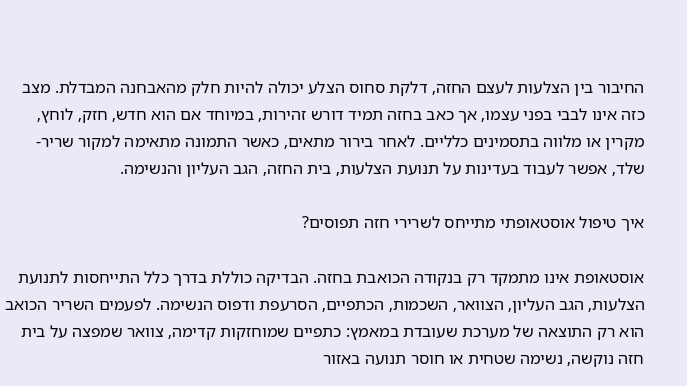החיבור בין הצלעות לעצם החזה‚ דלקת סחוס הצלע יכולה להיות חלק מהאבחנה המבדלת. מצב כזה אינו לבבי בפני עצמו‚ אך כאב בחזה תמיד דורש זהירות‚ במיוחד אם הוא חדש‚ חזק‚ לוחץ‚ מקרין או מלווה בתסמינים כלליים. לאחר בירור מתאים‚ כאשר התמונה מתאימה למקור שריר-שלד‚ אפשר לעבוד בעדינות על תנועת הצלעות‚ בית החזה‚ הגב העליון והנשימה.

איך טיפול אוסטאופתי מתייחס לשרירי חזה תפוסים?

אוסטאופת אינו מתמקד רק בנקודה הכואבת בחזה. הבדיקה כוללת בדרך כלל התייחסות לתנועת הצלעות‚ הגב העליון‚ הצוואר‚ השכמות‚ הכתפיים‚ הסרעפת ודפוס הנשימה. לפעמים השריר הכואב הוא רק התוצאה של מערכת שעובדת במאמץ: כתפיים שמוחזקות קדימה‚ צוואר שמפצה על בית חזה נוקשה‚ נשימה שטחית או חוסר תנועה באזור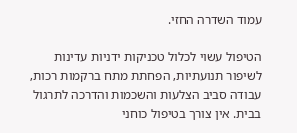עמוד השדרה החזי.

הטיפול עשוי לכלול טכניקות ידניות עדינות לשיפור תנועתיות‚ הפחתת מתח ברקמות רכות‚ עבודה סביב הצלעות והשכמות והדרכה לתרגול בבית. אין צורך בטיפול כוחני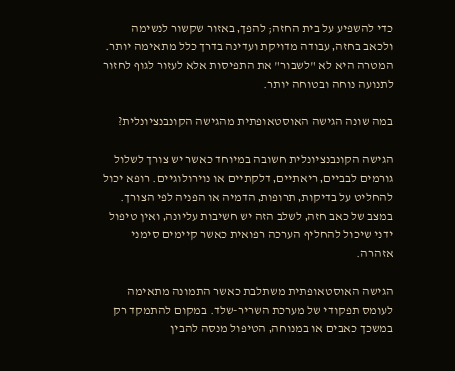כדי להשפיע על בית החזה; להפך‚ באזור שקשור לנשימה ולכאב בחזה‚ עבודה מדויקת ועדינה בדרך כלל מתאימה יותר. המטרה היא לא "לשבור" את התפיסות אלא לעזור לגוף לחזור לתנועה נוחה ובטוחה יותר.

במה שונה הגישה האוסטאופתית מהגישה הקונבנציונלית?

הגישה הקונבנציונלית חשובה במיוחד כאשר יש צורך לשלול גורמים לבביים‚ ריאתיים‚ דלקתיים או נוירולוגיים. רופא יכול להחליט על בדיקות‚ תרופות‚ הדמיה או הפניה לפי הצורך. במצב של כאב חזה‚ לשלב הזה יש חשיבות עליונה‚ ואין טיפול ידני שיכול להחליף הערכה רפואית כאשר קיימים סימני אזהרה.

הגישה האוסטאופתית משתלבת כאשר התמונה מתאימה לעומס תפקודי של מערכת השריר-שלד. במקום להתמקד רק במשכך כאבים או במנוחה‚ הטיפול מנסה להבין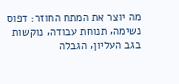מה יוצר את המתח החוזר: דפוס נשימה‚ תנוחת עבודה‚ נוקשות בגב העליון‚ הגבלה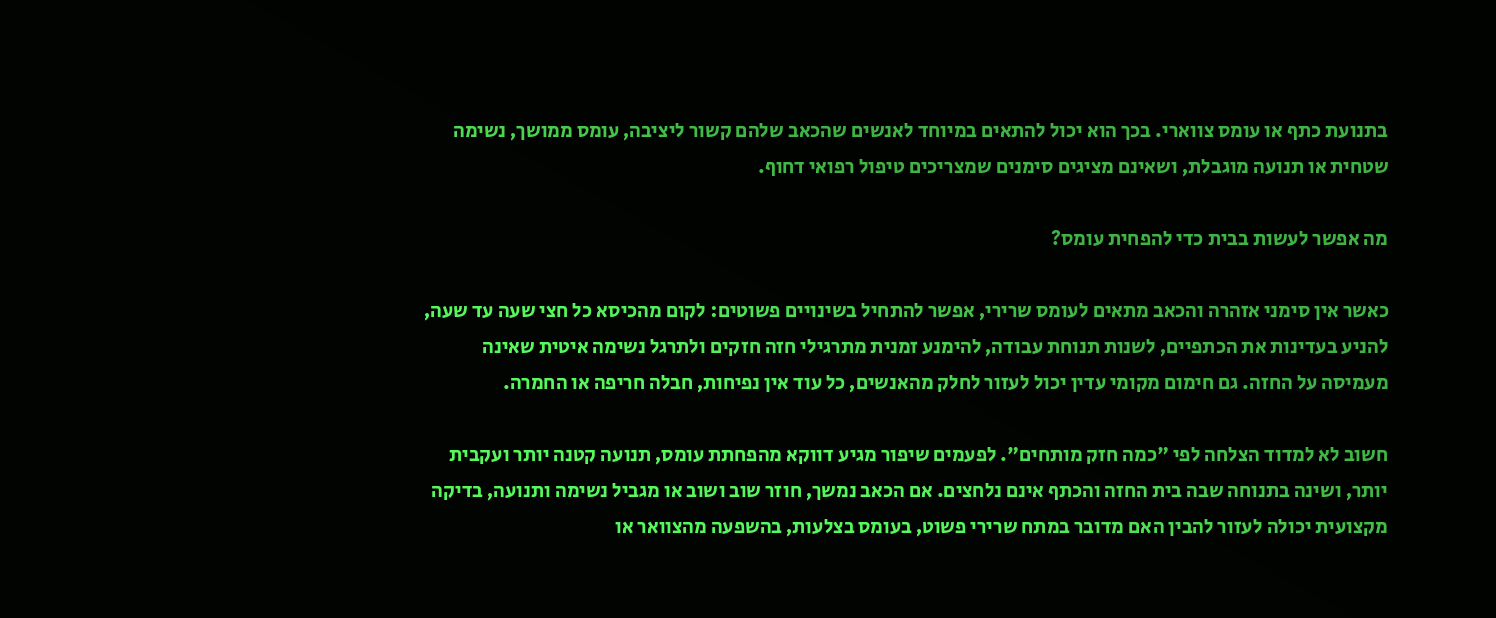בתנועת כתף או עומס צווארי. בכך הוא יכול להתאים במיוחד לאנשים שהכאב שלהם קשור ליציבה‚ עומס ממושך‚ נשימה שטחית או תנועה מוגבלת‚ ושאינם מציגים סימנים שמצריכים טיפול רפואי דחוף.

מה אפשר לעשות בבית כדי להפחית עומס?

כאשר אין סימני אזהרה והכאב מתאים לעומס שרירי‚ אפשר להתחיל בשינויים פשוטים: לקום מהכיסא כל חצי שעה עד שעה‚ להניע בעדינות את הכתפיים‚ לשנות תנוחת עבודה‚ להימנע זמנית מתרגילי חזה חזקים ולתרגל נשימה איטית שאינה מעמיסה על החזה. גם חימום מקומי עדין יכול לעזור לחלק מהאנשים‚ כל עוד אין נפיחות‚ חבלה חריפה או החמרה.

חשוב לא למדוד הצלחה לפי "כמה חזק מותחים". לפעמים שיפור מגיע דווקא מהפחתת עומס‚ תנועה קטנה יותר ועקבית יותר‚ ושינה בתנוחה שבה בית החזה והכתף אינם נלחצים. אם הכאב נמשך‚ חוזר שוב ושוב או מגביל נשימה ותנועה‚ בדיקה מקצועית יכולה לעזור להבין האם מדובר במתח שרירי פשוט‚ בעומס בצלעות‚ בהשפעה מהצוואר או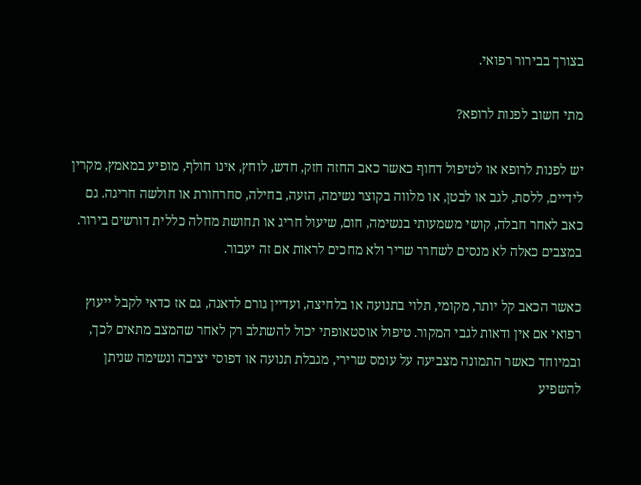בצורך בבירור רפואי.

מתי חשוב לפנות לרופא?

יש לפנות לרופא או לטיפול דחוף כאשר כאב החזה חזק‚ חדש‚ לוחץ‚ אינו חולף‚ מופיע במאמץ‚ מקרין לידיים‚ ללסת‚ לגב או לבטן‚ או מלווה בקוצר נשימה‚ הזעה‚ בחילה‚ סחרחורת או חולשה חריגה. גם כאב לאחר חבלה‚ קושי משמעותי בנשימה‚ חום‚ שיעול חריג או תחושת מחלה כללית דורשים בירור. במצבים כאלה לא מנסים לשחרר שריר ולא מחכים לראות אם זה יעבור.

כאשר הכאב קל יותר‚ מקומי‚ תלוי בתנועה או בלחיצה‚ ועדיין גורם לדאגה‚ גם אז כדאי לקבל ייעוץ רפואי אם אין ודאות לגבי המקור. טיפול אוסטאופתי יכול להשתלב רק לאחר שהמצב מתאים לכך‚ ובמיוחד כאשר התמונה מצביעה על עומס שרירי‚ מגבלת תנועה או דפוסי יציבה ונשימה שניתן להשפיע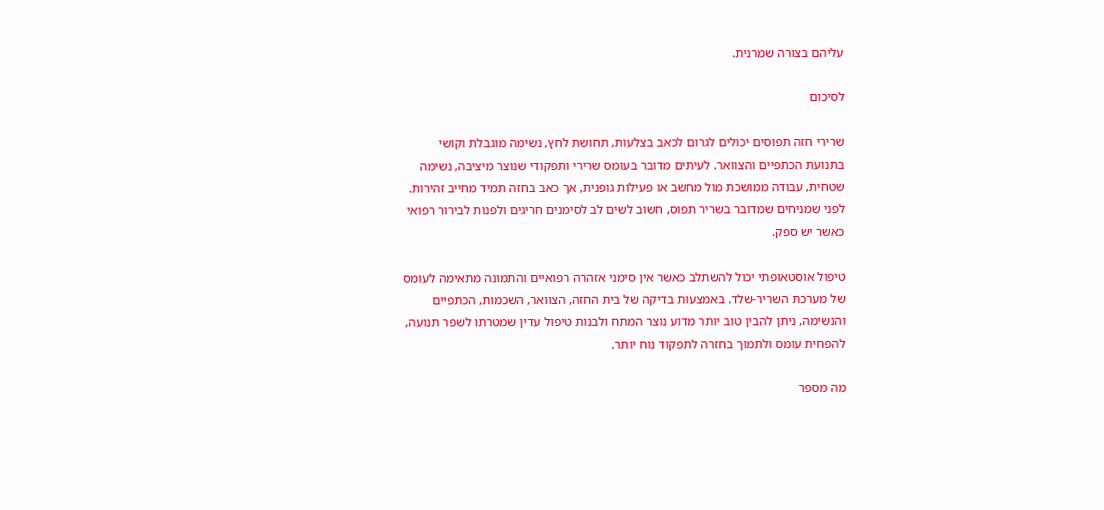עליהם בצורה שמרנית.

לסיכום

שרירי חזה תפוסים יכולים לגרום לכאב בצלעות‚ תחושת לחץ‚ נשימה מוגבלת וקושי בתנועת הכתפיים והצוואר. לעיתים מדובר בעומס שרירי ותפקודי שנוצר מיציבה‚ נשימה שטחית‚ עבודה ממושכת מול מחשב או פעילות גופנית‚ אך כאב בחזה תמיד מחייב זהירות. לפני שמניחים שמדובר בשריר תפוס‚ חשוב לשים לב לסימנים חריגים ולפנות לבירור רפואי כאשר יש ספק.

טיפול אוסטאופתי יכול להשתלב כאשר אין סימני אזהרה רפואיים והתמונה מתאימה לעומס של מערכת השריר-שלד. באמצעות בדיקה של בית החזה‚ הצוואר‚ השכמות‚ הכתפיים והנשימה‚ ניתן להבין טוב יותר מדוע נוצר המתח ולבנות טיפול עדין שמטרתו לשפר תנועה‚ להפחית עומס ולתמוך בחזרה לתפקוד נוח יותר.

מה מספר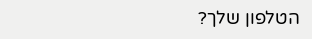הטלפון שלך?